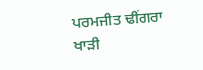ਪਰਮਜੀਤ ਢੀਂਗਰਾ
ਖਾੜੀ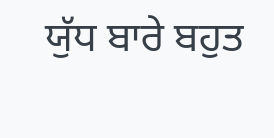ਯੁੱਧ ਬਾਰੇ ਬਹੁਤ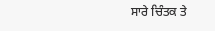ਸਾਰੇ ਚਿੰਤਕ ਤੇ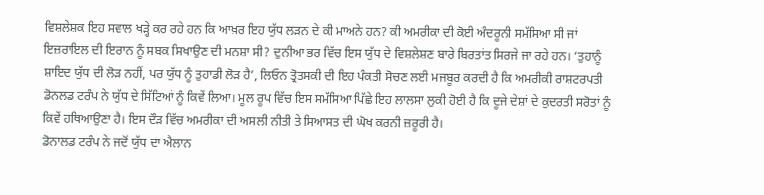ਵਿਸ਼ਲੇਸ਼ਕ ਇਹ ਸਵਾਲ ਖੜ੍ਹੇ ਕਰ ਰਹੇ ਹਨ ਕਿ ਆਖ਼ਰ ਇਹ ਯੁੱਧ ਲੜਨ ਦੇ ਕੀ ਮਾਅਨੇ ਹਨ? ਕੀ ਅਮਰੀਕਾ ਦੀ ਕੋਈ ਅੰਦਰੂਨੀ ਸਮੱਸਿਆ ਸੀ ਜਾਂ ਇਜ਼ਰਾਇਲ ਦੀ ਇਰਾਨ ਨੂੰ ਸਬਕ ਸਿਖਾਉਣ ਦੀ ਮਨਸ਼ਾ ਸੀ? ਦੁਨੀਆ ਭਰ ਵਿੱਚ ਇਸ ਯੁੱਧ ਦੇ ਵਿਸ਼ਲੇਸ਼ਣ ਬਾਰੇ ਬਿਰਤਾਂਤ ਸਿਰਜੇ ਜਾ ਰਹੇ ਹਨ। ‘ਤੁਹਾਨੂੰ ਸ਼ਾਇਦ ਯੁੱਧ ਦੀ ਲੋੜ ਨਹੀਂ, ਪਰ ਯੁੱਧ ਨੂੰ ਤੁਹਾਡੀ ਲੋੜ ਹੈ’, ਲਿਓਨ ਤ੍ਰੋਤਸਕੀ ਦੀ ਇਹ ਪੰਕਤੀ ਸੋਚਣ ਲਈ ਮਜਬੂਰ ਕਰਦੀ ਹੈ ਕਿ ਅਮਰੀਕੀ ਰਾਸ਼ਟਰਪਤੀ ਡੋਨਲਡ ਟਰੰਪ ਨੇ ਯੁੱਧ ਦੇ ਸਿੱਟਿਆਂ ਨੂੰ ਕਿਵੇਂ ਲਿਆ। ਮੂਲ ਰੂਪ ਵਿੱਚ ਇਸ ਸਮੱਸਿਆ ਪਿੱਛੇ ਇਹ ਲਾਲਸਾ ਲੁਕੀ ਹੋਈ ਹੈ ਕਿ ਦੂਜੇ ਦੇਸ਼ਾਂ ਦੇ ਕੁਦਰਤੀ ਸਰੋਤਾਂ ਨੂੰ ਕਿਵੇਂ ਹਥਿਆਉਣਾ ਹੈ। ਇਸ ਦੌੜ ਵਿੱਚ ਅਮਰੀਕਾ ਦੀ ਅਸਲੀ ਨੀਤੀ ਤੇ ਸਿਆਸਤ ਦੀ ਘੋਖ ਕਰਨੀ ਜ਼ਰੂਰੀ ਹੈ।
ਡੋਨਾਲਡ ਟਰੰਪ ਨੇ ਜਦੋਂ ਯੁੱਧ ਦਾ ਐਲਾਨ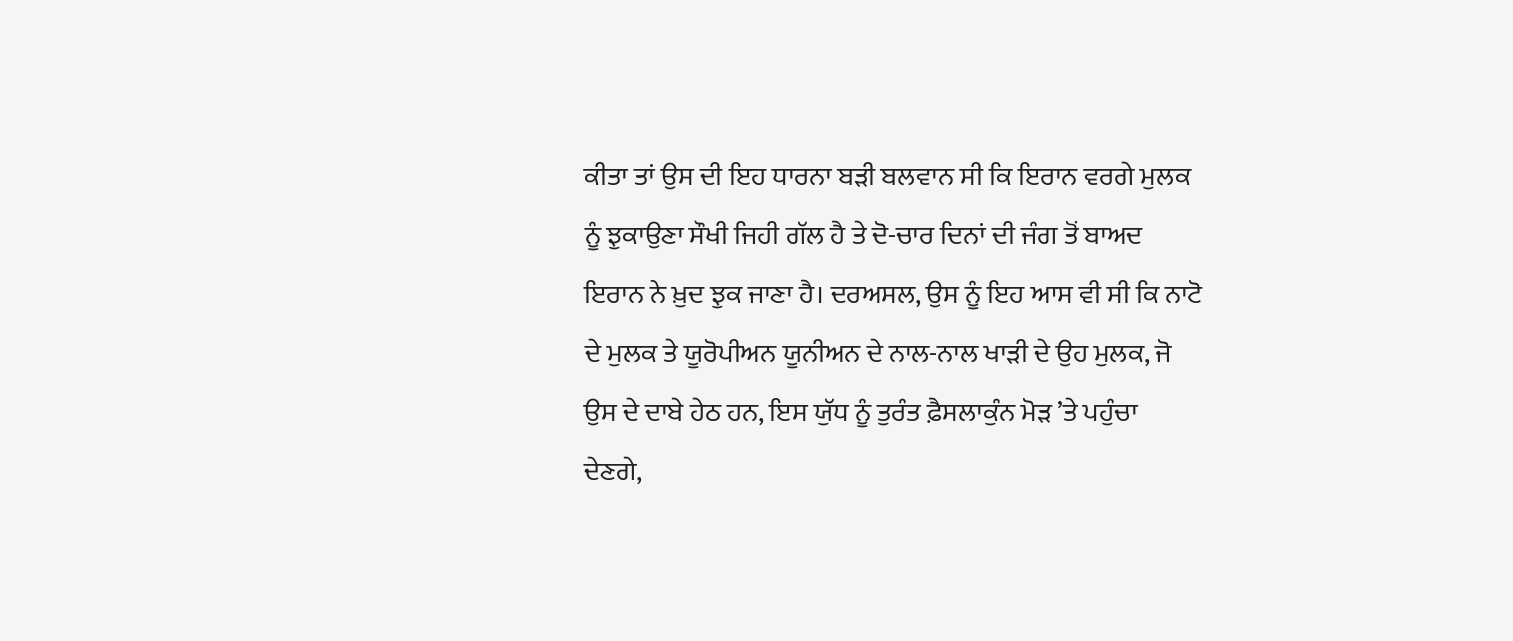ਕੀਤਾ ਤਾਂ ਉਸ ਦੀ ਇਹ ਧਾਰਨਾ ਬੜੀ ਬਲਵਾਨ ਸੀ ਕਿ ਇਰਾਨ ਵਰਗੇ ਮੁਲਕ ਨੂੰ ਝੁਕਾਉਣਾ ਸੌਖੀ ਜਿਹੀ ਗੱਲ ਹੈ ਤੇ ਦੋ-ਚਾਰ ਦਿਨਾਂ ਦੀ ਜੰਗ ਤੋਂ ਬਾਅਦ ਇਰਾਨ ਨੇ ਖ਼ੁਦ ਝੁਕ ਜਾਣਾ ਹੈ। ਦਰਅਸਲ, ਉਸ ਨੂੰ ਇਹ ਆਸ ਵੀ ਸੀ ਕਿ ਨਾਟੋ ਦੇ ਮੁਲਕ ਤੇ ਯੂਰੋਪੀਅਨ ਯੂਨੀਅਨ ਦੇ ਨਾਲ-ਨਾਲ ਖਾੜੀ ਦੇ ਉਹ ਮੁਲਕ, ਜੋ ਉਸ ਦੇ ਦਾਬੇ ਹੇਠ ਹਨ, ਇਸ ਯੁੱਧ ਨੂੰ ਤੁਰੰਤ ਫ਼ੈਸਲਾਕੁੰਨ ਮੋੜ ’ਤੇ ਪਹੁੰਚਾ ਦੇਣਗੇ,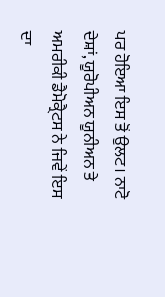ਪਰ ਹੋਇਆ ਇਸ ਤੋਂ ਉਲਟ। ਨਾਟੋ ਦੇਸ਼ਾਂ, ਯੂਰੋਪੀਅਨ ਯੂਨੀਅਨ ਤੇ ਅਮਰੀਕੀ ਡੈਮੋਕ੍ਰੈਟਸ ਨੇ ਜਿਵੇਂ ਇਸ ਦਾ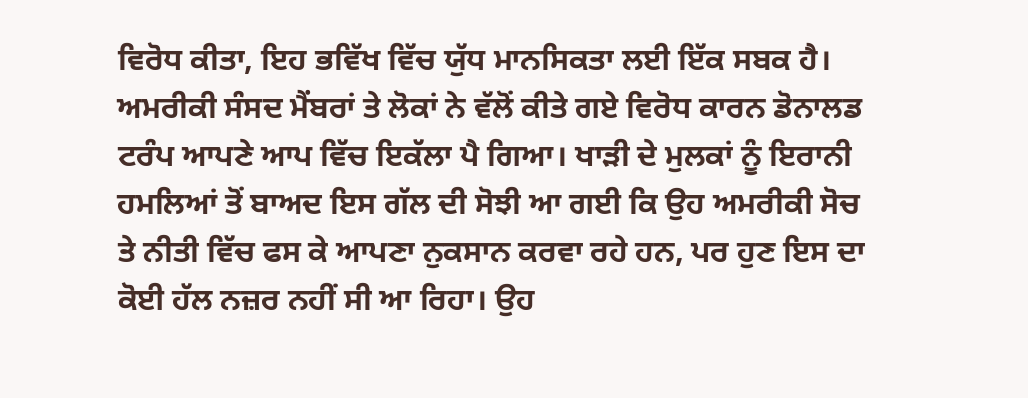ਵਿਰੋਧ ਕੀਤਾ, ਇਹ ਭਵਿੱਖ ਵਿੱਚ ਯੁੱਧ ਮਾਨਸਿਕਤਾ ਲਈ ਇੱਕ ਸਬਕ ਹੈ।
ਅਮਰੀਕੀ ਸੰਸਦ ਮੈਂਬਰਾਂ ਤੇ ਲੋਕਾਂ ਨੇ ਵੱਲੋਂ ਕੀਤੇ ਗਏ ਵਿਰੋਧ ਕਾਰਨ ਡੋਨਾਲਡ ਟਰੰਪ ਆਪਣੇ ਆਪ ਵਿੱਚ ਇਕੱਲਾ ਪੈ ਗਿਆ। ਖਾੜੀ ਦੇ ਮੁਲਕਾਂ ਨੂੰ ਇਰਾਨੀ ਹਮਲਿਆਂ ਤੋਂ ਬਾਅਦ ਇਸ ਗੱਲ ਦੀ ਸੋਝੀ ਆ ਗਈ ਕਿ ਉਹ ਅਮਰੀਕੀ ਸੋਚ ਤੇ ਨੀਤੀ ਵਿੱਚ ਫਸ ਕੇ ਆਪਣਾ ਨੁਕਸਾਨ ਕਰਵਾ ਰਹੇ ਹਨ, ਪਰ ਹੁਣ ਇਸ ਦਾ ਕੋਈ ਹੱਲ ਨਜ਼ਰ ਨਹੀਂ ਸੀ ਆ ਰਿਹਾ। ਉਹ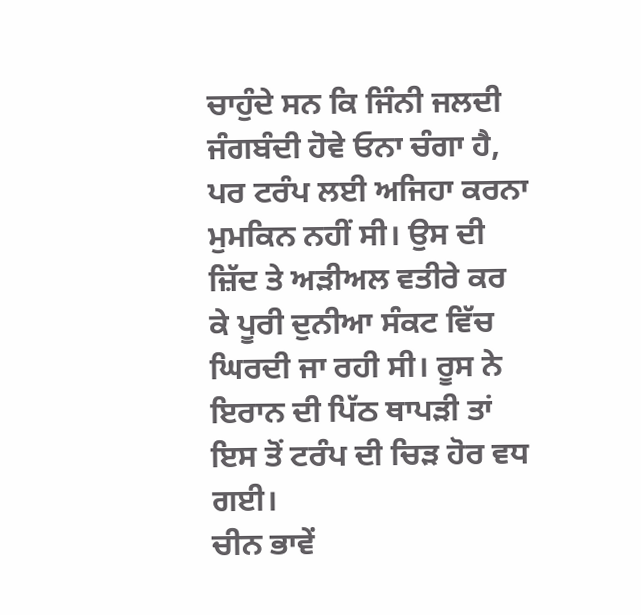ਚਾਹੁੰਦੇ ਸਨ ਕਿ ਜਿੰਨੀ ਜਲਦੀ ਜੰਗਬੰਦੀ ਹੋਵੇ ਓਨਾ ਚੰਗਾ ਹੈ, ਪਰ ਟਰੰਪ ਲਈ ਅਜਿਹਾ ਕਰਨਾ ਮੁਮਕਿਨ ਨਹੀਂ ਸੀ। ਉਸ ਦੀ ਜ਼ਿੱਦ ਤੇ ਅੜੀਅਲ ਵਤੀਰੇ ਕਰ ਕੇ ਪੂਰੀ ਦੁਨੀਆ ਸੰਕਟ ਵਿੱਚ ਘਿਰਦੀ ਜਾ ਰਹੀ ਸੀ। ਰੂਸ ਨੇ ਇਰਾਨ ਦੀ ਪਿੱਠ ਥਾਪੜੀ ਤਾਂ ਇਸ ਤੋਂ ਟਰੰਪ ਦੀ ਚਿੜ ਹੋਰ ਵਧ ਗਈ।
ਚੀਨ ਭਾਵੇਂ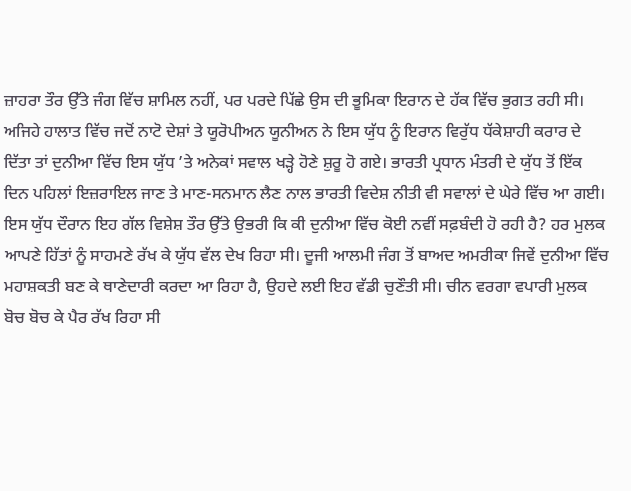ਜ਼ਾਹਰਾ ਤੌਰ ਉੱਤੇ ਜੰਗ ਵਿੱਚ ਸ਼ਾਮਿਲ ਨਹੀਂ, ਪਰ ਪਰਦੇ ਪਿੱਛੇ ਉਸ ਦੀ ਭੂਮਿਕਾ ਇਰਾਨ ਦੇ ਹੱਕ ਵਿੱਚ ਭੁਗਤ ਰਹੀ ਸੀ। ਅਜਿਹੇ ਹਾਲਾਤ ਵਿੱਚ ਜਦੋਂ ਨਾਟੋ ਦੇਸ਼ਾਂ ਤੇ ਯੂਰੋਪੀਅਨ ਯੂਨੀਅਨ ਨੇ ਇਸ ਯੁੱਧ ਨੂੰ ਇਰਾਨ ਵਿਰੁੱਧ ਧੱਕੇਸ਼ਾਹੀ ਕਰਾਰ ਦੇ ਦਿੱਤਾ ਤਾਂ ਦੁਨੀਆ ਵਿੱਚ ਇਸ ਯੁੱਧ ’ਤੇ ਅਨੇਕਾਂ ਸਵਾਲ ਖੜ੍ਹੇ ਹੋਣੇ ਸ਼ੁਰੂ ਹੋ ਗਏ। ਭਾਰਤੀ ਪ੍ਰਧਾਨ ਮੰਤਰੀ ਦੇ ਯੁੱਧ ਤੋਂ ਇੱਕ ਦਿਨ ਪਹਿਲਾਂ ਇਜ਼ਰਾਇਲ ਜਾਣ ਤੇ ਮਾਣ-ਸਨਮਾਨ ਲੈਣ ਨਾਲ ਭਾਰਤੀ ਵਿਦੇਸ਼ ਨੀਤੀ ਵੀ ਸਵਾਲਾਂ ਦੇ ਘੇਰੇ ਵਿੱਚ ਆ ਗਈ। ਇਸ ਯੁੱਧ ਦੌਰਾਨ ਇਹ ਗੱਲ ਵਿਸ਼ੇਸ਼ ਤੌਰ ਉੱਤੇ ਉਭਰੀ ਕਿ ਕੀ ਦੁਨੀਆ ਵਿੱਚ ਕੋਈ ਨਵੀਂ ਸਫ਼ਬੰਦੀ ਹੋ ਰਹੀ ਹੈ? ਹਰ ਮੁਲਕ ਆਪਣੇ ਹਿੱਤਾਂ ਨੂੰ ਸਾਹਮਣੇ ਰੱਖ ਕੇ ਯੁੱਧ ਵੱਲ ਦੇਖ ਰਿਹਾ ਸੀ। ਦੂਜੀ ਆਲਮੀ ਜੰਗ ਤੋਂ ਬਾਅਦ ਅਮਰੀਕਾ ਜਿਵੇਂ ਦੁਨੀਆ ਵਿੱਚ ਮਹਾਸ਼ਕਤੀ ਬਣ ਕੇ ਥਾਣੇਦਾਰੀ ਕਰਦਾ ਆ ਰਿਹਾ ਹੈ, ਉਹਦੇ ਲਈ ਇਹ ਵੱਡੀ ਚੁਣੌਤੀ ਸੀ। ਚੀਨ ਵਰਗਾ ਵਪਾਰੀ ਮੁਲਕ ਬੋਚ ਬੋਚ ਕੇ ਪੈਰ ਰੱਖ ਰਿਹਾ ਸੀ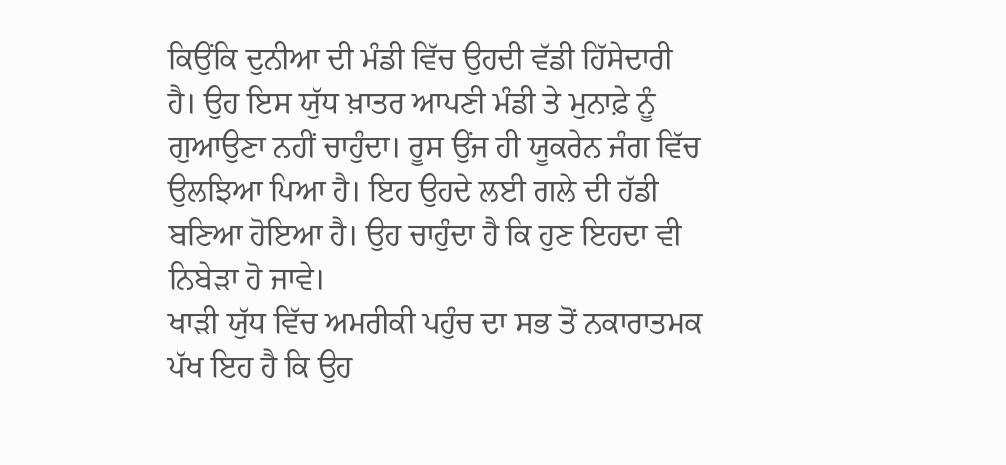ਕਿਉਂਕਿ ਦੁਨੀਆ ਦੀ ਮੰਡੀ ਵਿੱਚ ਉਹਦੀ ਵੱਡੀ ਹਿੱਸੇਦਾਰੀ ਹੈ। ਉਹ ਇਸ ਯੁੱਧ ਖ਼ਾਤਰ ਆਪਣੀ ਮੰਡੀ ਤੇ ਮੁਨਾਫ਼ੇ ਨੂੰ ਗੁਆਉਣਾ ਨਹੀਂ ਚਾਹੁੰਦਾ। ਰੂਸ ਉਂਜ ਹੀ ਯੂਕਰੇਨ ਜੰਗ ਵਿੱਚ ਉਲਝਿਆ ਪਿਆ ਹੈ। ਇਹ ਉਹਦੇ ਲਈ ਗਲੇ ਦੀ ਹੱਡੀ ਬਣਿਆ ਹੋਇਆ ਹੈ। ਉਹ ਚਾਹੁੰਦਾ ਹੈ ਕਿ ਹੁਣ ਇਹਦਾ ਵੀ ਨਿਬੇੜਾ ਹੋ ਜਾਵੇ।
ਖਾੜੀ ਯੁੱਧ ਵਿੱਚ ਅਮਰੀਕੀ ਪਹੁੰਚ ਦਾ ਸਭ ਤੋਂ ਨਕਾਰਾਤਮਕ ਪੱਖ ਇਹ ਹੈ ਕਿ ਉਹ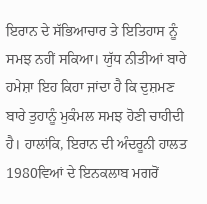ਇਰਾਨ ਦੇ ਸੱਭਿਆਚਾਰ ਤੇ ਇਤਿਹਾਸ ਨੂੰ ਸਮਝ ਨਹੀਂ ਸਕਿਆ। ਯੁੱਧ ਨੀਤੀਆਂ ਬਾਰੇ ਹਮੇਸ਼ਾ ਇਹ ਕਿਹਾ ਜਾਂਦਾ ਹੈ ਕਿ ਦੁਸ਼ਮਣ ਬਾਰੇ ਤੁਹਾਨੂੰ ਮੁਕੰਮਲ ਸਮਝ ਹੋਣੀ ਚਾਹੀਦੀ ਹੈ। ਹਾਲਾਂਕਿ, ਇਰਾਨ ਦੀ ਅੰਦਰੂਨੀ ਹਾਲਤ 1980ਵਿਆਂ ਦੇ ਇਨਕਲਾਬ ਮਗਰੋਂ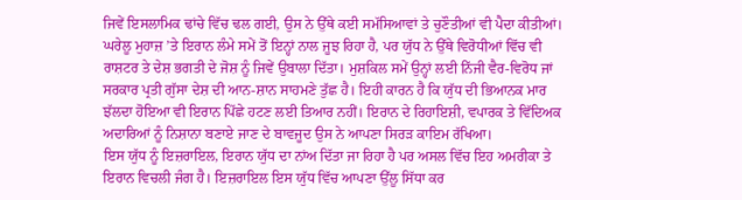ਜਿਵੇਂ ਇਸਲਾਮਿਕ ਢਾਂਚੇ ਵਿੱਚ ਢਲ ਗਈ, ਉਸ ਨੇ ਉੱਥੇ ਕਈ ਸਮੱਸਿਆਵਾਂ ਤੇ ਚੁਣੌਤੀਆਂ ਵੀ ਪੈਦਾ ਕੀਤੀਆਂ। ਘਰੇਲੂ ਮੁਹਾਜ਼ ’ਤੇ ਇਰਾਨ ਲੰਮੇ ਸਮੇਂ ਤੋਂ ਇਨ੍ਹਾਂ ਨਾਲ ਜੂਝ ਰਿਹਾ ਹੈ, ਪਰ ਯੁੱਧ ਨੇ ਉੱਥੇ ਵਿਰੋਧੀਆਂ ਵਿੱਚ ਵੀ ਰਾਸ਼ਟਰ ਤੇ ਦੇਸ਼ ਭਗਤੀ ਦੇ ਜੋਸ਼ ਨੂੰ ਜਿਵੇਂ ਉਬਾਲਾ ਦਿੱਤਾ। ਮੁਸ਼ਕਿਲ ਸਮੇਂ ਉਨ੍ਹਾਂ ਲਈ ਨਿੱਜੀ ਵੈਰ-ਵਿਰੋਧ ਜਾਂ ਸਰਕਾਰ ਪ੍ਰਤੀ ਗੁੱਸਾ ਦੇਸ਼ ਦੀ ਆਨ-ਸ਼ਾਨ ਸਾਹਮਣੇ ਤੁੱਛ ਹੈ। ਇਹੀ ਕਾਰਨ ਹੈ ਕਿ ਯੁੱਧ ਦੀ ਭਿਆਨਕ ਮਾਰ ਝੱਲਦਾ ਹੋਇਆ ਵੀ ਇਰਾਨ ਪਿੱਛੇ ਹਟਣ ਲਈ ਤਿਆਰ ਨਹੀਂ। ਇਰਾਨ ਦੇ ਰਿਹਾਇਸ਼ੀ, ਵਪਾਰਕ ਤੇ ਵਿੱਦਿਅਕ ਅਦਾਰਿਆਂ ਨੂੰ ਨਿਸ਼ਾਨਾ ਬਣਾਏ ਜਾਣ ਦੇ ਬਾਵਜੂਦ ਉਸ ਨੇ ਆਪਣਾ ਸਿਰੜ ਕਾਇਮ ਰੱਖਿਆ।
ਇਸ ਯੁੱਧ ਨੂੰ ਇਜ਼ਰਾਇਲ, ਇਰਾਨ ਯੁੱਧ ਦਾ ਨਾਂਅ ਦਿੱਤਾ ਜਾ ਰਿਹਾ ਹੈ ਪਰ ਅਸਲ ਵਿੱਚ ਇਹ ਅਮਰੀਕਾ ਤੇ ਇਰਾਨ ਵਿਚਲੀ ਜੰਗ ਹੈ। ਇਜ਼ਰਾਇਲ ਇਸ ਯੁੱਧ ਵਿੱਚ ਆਪਣਾ ਉੱਲੂ ਸਿੱਧਾ ਕਰ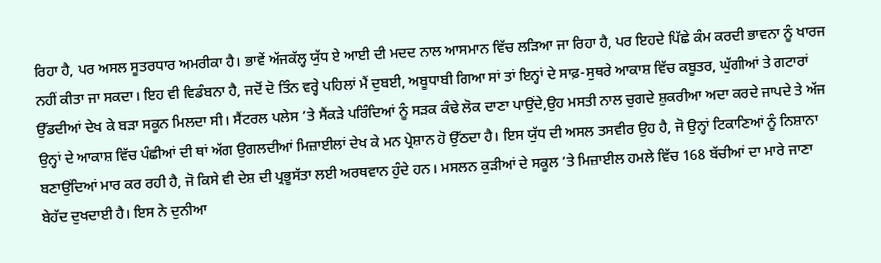ਰਿਹਾ ਹੈ, ਪਰ ਅਸਲ ਸੂਤਰਧਾਰ ਅਮਰੀਕਾ ਹੈ। ਭਾਵੇਂ ਅੱਜਕੱਲ੍ਹ ਯੁੱਧ ਏ ਆਈ ਦੀ ਮਦਦ ਨਾਲ ਆਸਮਾਨ ਵਿੱਚ ਲੜਿਆ ਜਾ ਰਿਹਾ ਹੈ, ਪਰ ਇਹਦੇ ਪਿੱਛੇ ਕੰਮ ਕਰਦੀ ਭਾਵਨਾ ਨੂੰ ਖਾਰਜ ਨਹੀਂ ਕੀਤਾ ਜਾ ਸਕਦਾ। ਇਹ ਵੀ ਵਿਡੰਬਨਾ ਹੈ, ਜਦੋਂ ਦੋ ਤਿੰਨ ਵਰ੍ਹੇ ਪਹਿਲਾਂ ਮੈਂ ਦੁਬਈ, ਅਬੂਧਾਬੀ ਗਿਆ ਸਾਂ ਤਾਂ ਇਨ੍ਹਾਂ ਦੇ ਸਾਫ਼-ਸੁਥਰੇ ਆਕਾਸ਼ ਵਿੱਚ ਕਬੂਤਰ, ਘੁੱਗੀਆਂ ਤੇ ਗਟਾਰਾਂ ਉੱਡਦੀਆਂ ਦੇਖ ਕੇ ਬੜਾ ਸਕੂਨ ਮਿਲਦਾ ਸੀ। ਸੈਂਟਰਲ ਪਲੇਸ ’ਤੇ ਸੈਂਕੜੇ ਪਰਿੰਦਿਆਂ ਨੂੰ ਸੜਕ ਕੰਢੇ ਲੋਕ ਦਾਣਾ ਪਾਉਂਦੇ,ਉਹ ਮਸਤੀ ਨਾਲ ਚੁਗਦੇ ਸ਼ੁਕਰੀਆ ਅਦਾ ਕਰਦੇ ਜਾਪਦੇ ਤੇ ਅੱਜ ਉਨ੍ਹਾਂ ਦੇ ਆਕਾਸ਼ ਵਿੱਚ ਪੰਛੀਆਂ ਦੀ ਥਾਂ ਅੱਗ ਉਗਲਦੀਆਂ ਮਿਜ਼ਾਈਲਾਂ ਦੇਖ ਕੇ ਮਨ ਪ੍ਰੇਸ਼ਾਨ ਹੋ ਉੱਠਦਾ ਹੈ। ਇਸ ਯੁੱਧ ਦੀ ਅਸਲ ਤਸਵੀਰ ਉਹ ਹੈ, ਜੋ ਉਨ੍ਹਾਂ ਟਿਕਾਣਿਆਂ ਨੂੰ ਨਿਸ਼ਾਨਾ ਬਣਾਉਂਦਿਆਂ ਮਾਰ ਕਰ ਰਹੀ ਹੈ, ਜੋ ਕਿਸੇ ਵੀ ਦੇਸ਼ ਦੀ ਪ੍ਰਭੂਸੱਤਾ ਲਈ ਅਰਥਵਾਨ ਹੁੰਦੇ ਹਨ। ਮਸਲਨ ਕੁੜੀਆਂ ਦੇ ਸਕੂਲ ’ਤੇ ਮਿਜ਼ਾਈਲ ਹਮਲੇ ਵਿੱਚ 168 ਬੱਚੀਆਂ ਦਾ ਮਾਰੇ ਜਾਣਾ ਬੇਹੱਦ ਦੁਖਦਾਈ ਹੈ। ਇਸ ਨੇ ਦੁਨੀਆ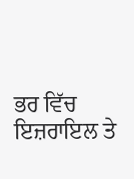ਭਰ ਵਿੱਚ ਇਜ਼ਰਾਇਲ ਤੇ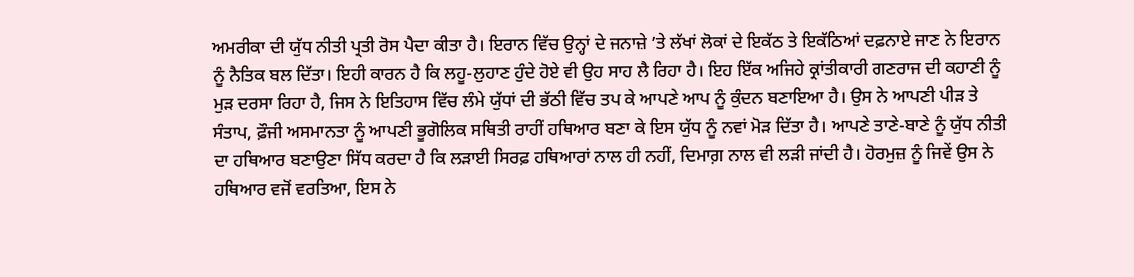ਅਮਰੀਕਾ ਦੀ ਯੁੱਧ ਨੀਤੀ ਪ੍ਰਤੀ ਰੋਸ ਪੈਦਾ ਕੀਤਾ ਹੈ। ਇਰਾਨ ਵਿੱਚ ਉਨ੍ਹਾਂ ਦੇ ਜਨਾਜ਼ੇ ’ਤੇ ਲੱਖਾਂ ਲੋਕਾਂ ਦੇ ਇਕੱਠ ਤੇ ਇਕੱਠਿਆਂ ਦਫ਼ਨਾਏ ਜਾਣ ਨੇ ਇਰਾਨ ਨੂੰ ਨੈਤਿਕ ਬਲ ਦਿੱਤਾ। ਇਹੀ ਕਾਰਨ ਹੈ ਕਿ ਲਹੂ-ਲੁਹਾਣ ਹੁੰਦੇ ਹੋਏ ਵੀ ਉਹ ਸਾਹ ਲੈ ਰਿਹਾ ਹੈ। ਇਹ ਇੱਕ ਅਜਿਹੇ ਕ੍ਰਾਂਤੀਕਾਰੀ ਗਣਰਾਜ ਦੀ ਕਹਾਣੀ ਨੂੰ ਮੁੜ ਦਰਸਾ ਰਿਹਾ ਹੈ, ਜਿਸ ਨੇ ਇਤਿਹਾਸ ਵਿੱਚ ਲੰਮੇ ਯੁੱਧਾਂ ਦੀ ਭੱਠੀ ਵਿੱਚ ਤਪ ਕੇ ਆਪਣੇ ਆਪ ਨੂੰ ਕੁੰਦਨ ਬਣਾਇਆ ਹੈ। ਉਸ ਨੇ ਆਪਣੀ ਪੀੜ ਤੇ ਸੰਤਾਪ, ਫ਼ੌਜੀ ਅਸਮਾਨਤਾ ਨੂੰ ਆਪਣੀ ਭੂਗੋਲਿਕ ਸਥਿਤੀ ਰਾਹੀਂ ਹਥਿਆਰ ਬਣਾ ਕੇ ਇਸ ਯੁੱਧ ਨੂੰ ਨਵਾਂ ਮੋੜ ਦਿੱਤਾ ਹੈ। ਆਪਣੇ ਤਾਣੇ-ਬਾਣੇ ਨੂੰ ਯੁੱਧ ਨੀਤੀ ਦਾ ਹਥਿਆਰ ਬਣਾਉਣਾ ਸਿੱਧ ਕਰਦਾ ਹੈ ਕਿ ਲੜਾਈ ਸਿਰਫ਼ ਹਥਿਆਰਾਂ ਨਾਲ ਹੀ ਨਹੀਂ, ਦਿਮਾਗ਼ ਨਾਲ ਵੀ ਲੜੀ ਜਾਂਦੀ ਹੈ। ਹੋਰਮੁਜ਼ ਨੂੰ ਜਿਵੇਂ ਉਸ ਨੇ ਹਥਿਆਰ ਵਜੋਂ ਵਰਤਿਆ, ਇਸ ਨੇ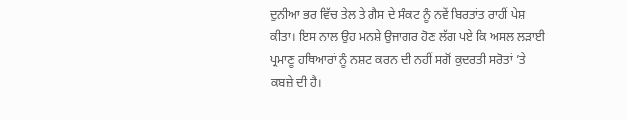ਦੁਨੀਆ ਭਰ ਵਿੱਚ ਤੇਲ ਤੇ ਗੈਸ ਦੇ ਸੰਕਟ ਨੂੰ ਨਵੇਂ ਬਿਰਤਾਂਤ ਰਾਹੀਂ ਪੇਸ਼ ਕੀਤਾ। ਇਸ ਨਾਲ ਉਹ ਮਨਸ਼ੇ ਉਜਾਗਰ ਹੋਣ ਲੱਗ ਪਏ ਕਿ ਅਸਲ ਲੜਾਈ ਪ੍ਰਮਾਣੂ ਹਥਿਆਰਾਂ ਨੂੰ ਨਸ਼ਟ ਕਰਨ ਦੀ ਨਹੀਂ ਸਗੋਂ ਕੁਦਰਤੀ ਸਰੋਤਾਂ ’ਤੇ ਕਬਜ਼ੇ ਦੀ ਹੈ।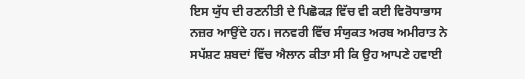ਇਸ ਯੁੱਧ ਦੀ ਰਣਨੀਤੀ ਦੇ ਪਿਛੋਕੜ ਵਿੱਚ ਵੀ ਕਈ ਵਿਰੋਧਾਭਾਸ ਨਜ਼ਰ ਆਉਂਦੇ ਹਨ। ਜਨਵਰੀ ਵਿੱਚ ਸੰਯੁਕਤ ਅਰਬ ਅਮੀਰਾਤ ਨੇ ਸਪੱਸ਼ਟ ਸ਼ਬਦਾਂ ਵਿੱਚ ਐਲਾਨ ਕੀਤਾ ਸੀ ਕਿ ਉਹ ਆਪਣੇ ਹਵਾਈ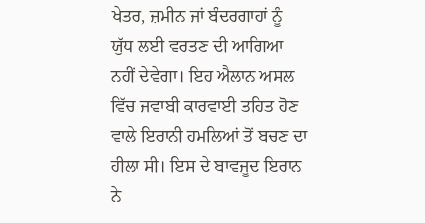ਖੇਤਰ, ਜ਼ਮੀਨ ਜਾਂ ਬੰਦਰਗਾਹਾਂ ਨੂੰ ਯੁੱਧ ਲਈ ਵਰਤਣ ਦੀ ਆਗਿਆ ਨਹੀਂ ਦੇਵੇਗਾ। ਇਹ ਐਲਾਨ ਅਸਲ ਵਿੱਚ ਜਵਾਬੀ ਕਾਰਵਾਈ ਤਹਿਤ ਹੋਣ ਵਾਲੇ ਇਰਾਨੀ ਹਮਲਿਆਂ ਤੋਂ ਬਚਣ ਦਾ ਹੀਲਾ ਸੀ। ਇਸ ਦੇ ਬਾਵਜੂਦ ਇਰਾਨ ਨੇ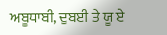ਅਬੂਧਾਬੀ, ਦੁਬਈ ਤੇ ਯੂ ਏ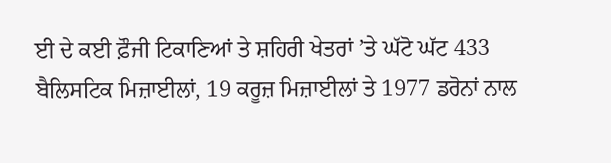ਈ ਦੇ ਕਈ ਫ਼ੌਜੀ ਟਿਕਾਣਿਆਂ ਤੇ ਸ਼ਹਿਰੀ ਖੇਤਰਾਂ ’ਤੇ ਘੱਟੋ ਘੱਟ 433 ਬੈਲਿਸਟਿਕ ਮਿਜ਼ਾਈਲਾਂ, 19 ਕਰੂਜ਼ ਮਿਜ਼ਾਈਲਾਂ ਤੇ 1977 ਡਰੋਨਾਂ ਨਾਲ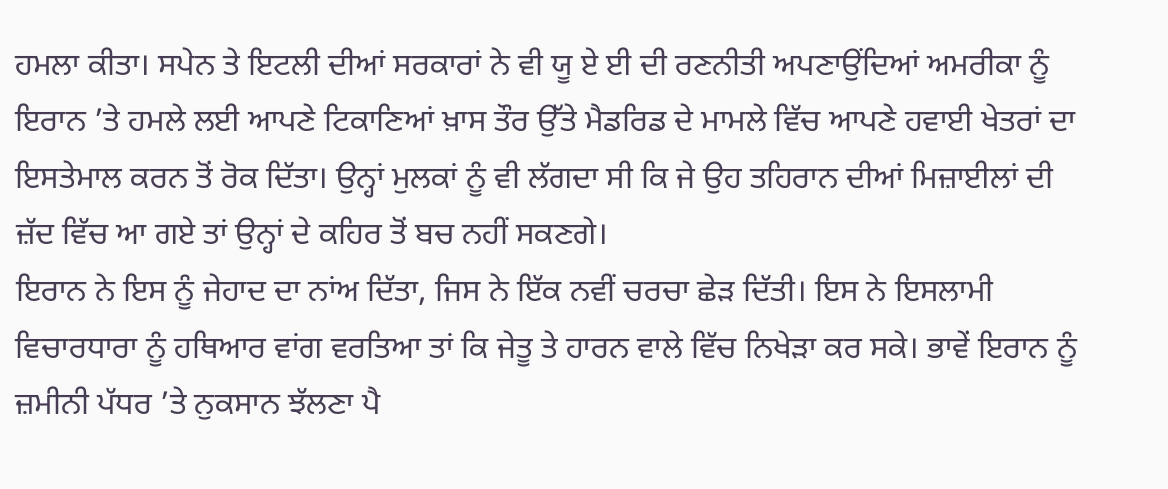ਹਮਲਾ ਕੀਤਾ। ਸਪੇਨ ਤੇ ਇਟਲੀ ਦੀਆਂ ਸਰਕਾਰਾਂ ਨੇ ਵੀ ਯੂ ਏ ਈ ਦੀ ਰਣਨੀਤੀ ਅਪਣਾਉਂਦਿਆਂ ਅਮਰੀਕਾ ਨੂੰ ਇਰਾਨ ’ਤੇ ਹਮਲੇ ਲਈ ਆਪਣੇ ਟਿਕਾਣਿਆਂ ਖ਼ਾਸ ਤੌਰ ਉੱਤੇ ਮੈਡਰਿਡ ਦੇ ਮਾਮਲੇ ਵਿੱਚ ਆਪਣੇ ਹਵਾਈ ਖੇਤਰਾਂ ਦਾ ਇਸਤੇਮਾਲ ਕਰਨ ਤੋਂ ਰੋਕ ਦਿੱਤਾ। ਉਨ੍ਹਾਂ ਮੁਲਕਾਂ ਨੂੰ ਵੀ ਲੱਗਦਾ ਸੀ ਕਿ ਜੇ ਉਹ ਤਹਿਰਾਨ ਦੀਆਂ ਮਿਜ਼ਾਈਲਾਂ ਦੀ ਜ਼ੱਦ ਵਿੱਚ ਆ ਗਏ ਤਾਂ ਉਨ੍ਹਾਂ ਦੇ ਕਹਿਰ ਤੋਂ ਬਚ ਨਹੀਂ ਸਕਣਗੇ।
ਇਰਾਨ ਨੇ ਇਸ ਨੂੰ ਜੇਹਾਦ ਦਾ ਨਾਂਅ ਦਿੱਤਾ, ਜਿਸ ਨੇ ਇੱਕ ਨਵੀਂ ਚਰਚਾ ਛੇੜ ਦਿੱਤੀ। ਇਸ ਨੇ ਇਸਲਾਮੀ ਵਿਚਾਰਧਾਰਾ ਨੂੰ ਹਥਿਆਰ ਵਾਂਗ ਵਰਤਿਆ ਤਾਂ ਕਿ ਜੇਤੂ ਤੇ ਹਾਰਨ ਵਾਲੇ ਵਿੱਚ ਨਿਖੇੜਾ ਕਰ ਸਕੇ। ਭਾਵੇਂ ਇਰਾਨ ਨੂੰ ਜ਼ਮੀਨੀ ਪੱਧਰ ’ਤੇ ਨੁਕਸਾਨ ਝੱਲਣਾ ਪੈ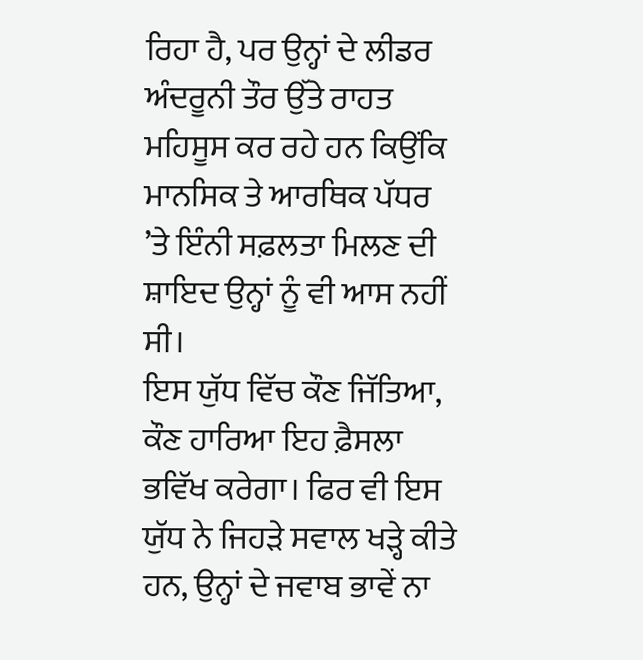ਰਿਹਾ ਹੈ, ਪਰ ਉਨ੍ਹਾਂ ਦੇ ਲੀਡਰ ਅੰਦਰੂਨੀ ਤੌਰ ਉੱਤੇ ਰਾਹਤ ਮਹਿਸੂਸ ਕਰ ਰਹੇ ਹਨ ਕਿਉਂਕਿ ਮਾਨਸਿਕ ਤੇ ਆਰਥਿਕ ਪੱਧਰ ’ਤੇ ਇੰਨੀ ਸਫ਼ਲਤਾ ਮਿਲਣ ਦੀ ਸ਼ਾਇਦ ਉਨ੍ਹਾਂ ਨੂੰ ਵੀ ਆਸ ਨਹੀਂ ਸੀ।
ਇਸ ਯੁੱਧ ਵਿੱਚ ਕੌਣ ਜਿੱਤਿਆ, ਕੌਣ ਹਾਰਿਆ ਇਹ ਫ਼ੈਸਲਾ ਭਵਿੱਖ ਕਰੇਗਾ। ਫਿਰ ਵੀ ਇਸ ਯੁੱਧ ਨੇ ਜਿਹੜੇ ਸਵਾਲ ਖੜ੍ਹੇ ਕੀਤੇ ਹਨ, ਉਨ੍ਹਾਂ ਦੇ ਜਵਾਬ ਭਾਵੇਂ ਨਾ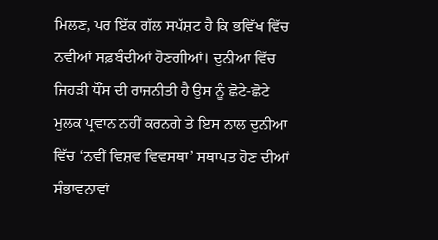ਮਿਲਣ, ਪਰ ਇੱਕ ਗੱਲ ਸਪੱਸ਼ਟ ਹੈ ਕਿ ਭਵਿੱਖ ਵਿੱਚ ਨਵੀਆਂ ਸਫ਼ਬੰਦੀਆਂ ਹੋਣਗੀਆਂ। ਦੁਨੀਆ ਵਿੱਚ ਜਿਹੜੀ ਧੌਂਸ ਦੀ ਰਾਜਨੀਤੀ ਹੈ ਉਸ ਨੂੰ ਛੋਟੇ-ਛੋਟੇ ਮੁਲਕ ਪ੍ਰਵਾਨ ਨਹੀਂ ਕਰਨਗੇ ਤੇ ਇਸ ਨਾਲ ਦੁਨੀਆ ਵਿੱਚ ‘ਨਵੀਂ ਵਿਸ਼ਵ ਵਿਵਸਥਾ’ ਸਥਾਪਤ ਹੋਣ ਦੀਆਂ ਸੰਭਾਵਨਾਵਾਂ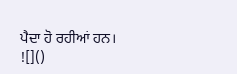ਪੈਦਾ ਹੋ ਰਹੀਆਂ ਹਨ।
![]()